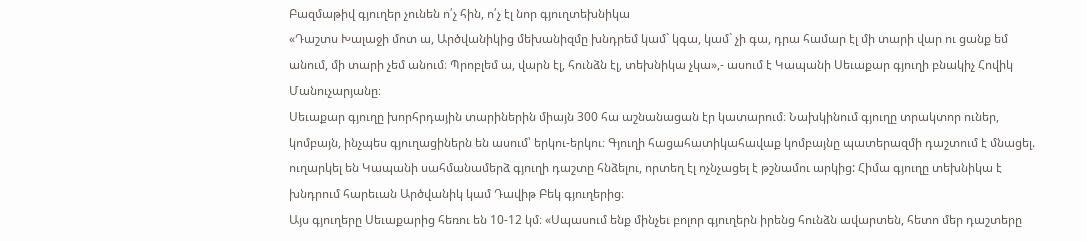Բազմաթիվ գյուղեր չունեն ո՛չ հին, ո՛չ էլ նոր գյուղտեխնիկա
«Դաշտս Խալաջի մոտ ա, Արծվանիկից մեխանիզմը խնդրեմ կամ` կգա, կամ` չի գա, դրա համար էլ մի տարի վար ու ցանք եմ անում, մի տարի չեմ անում։ Պրոբլեմ ա, վարն էլ, հունձն էլ, տեխնիկա չկա»,- ասում է Կապանի Սեւաքար գյուղի բնակիչ Հովիկ Մանուչարյանը։
Սեւաքար գյուղը խորհրդային տարիներին միայն 300 հա աշնանացան էր կատարում։ Նախկինում գյուղը տրակտոր ուներ, կոմբայն, ինչպես գյուղացիներն են ասում՝ երկու-երկու։ Գյուղի հացահատիկահավաք կոմբայնը պատերազմի դաշտում է մնացել. ուղարկել են Կապանի սահմանամերձ գյուղի դաշտը հնձելու, որտեղ էլ ոչնչացել է թշնամու արկից: Հիմա գյուղը տեխնիկա է խնդրում հարեւան Արծվանիկ կամ Դավիթ Բեկ գյուղերից։
Այս գյուղերը Սեւաքարից հեռու են 10-12 կմ։ «Սպասում ենք մինչեւ բոլոր գյուղերն իրենց հունձն ավարտեն, հետո մեր դաշտերը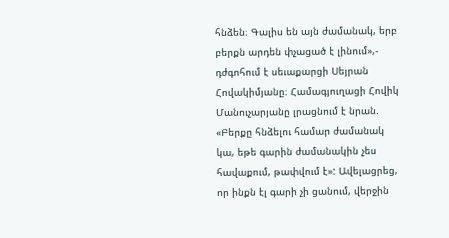հնձեն։ Գալիս են այն ժամանակ, երբ բերքն արդեն փչացած է լինում»,- դժգոհում է սեւաքարցի Սեյրան Հովակիմյանը։ Համագյուղացի Հովիկ Մանուչարյանը լրացնում է նրան. «Բերքը հնձելու համար ժամանակ կա, եթե գարին ժամանակին չես հավաքում, թափվում է»: Ավելացրեց, որ ինքն էլ գարի չի ցանում, վերջին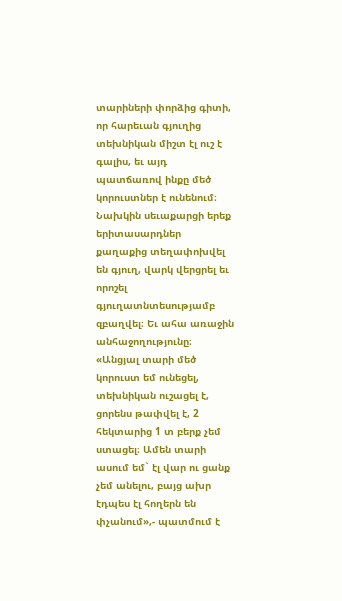տարիների փորձից գիտի, որ հարեւան գյուղից տեխնիկան միշտ էլ ուշ է գալիս, եւ այդ պատճառով ինքը մեծ կորուստներ է ունենում։
Նախկին սեւաքարցի երեք երիտասարդներ քաղաքից տեղափոխվել են գյուղ, վարկ վերցրել եւ որոշել գյուղատնտեսությամբ զբաղվել։ Եւ ահա առաջին անհաջողությունը։ «Անցյալ տարի մեծ կորուստ եմ ունեցել, տեխնիկան ուշացել է, ցորենս թափվել է, 2 հեկտարից 1 տ բերք չեմ ստացել։ Ամեն տարի ասում եմ` էլ վար ու ցանք չեմ անելու, բայց ախր էդպես էլ հողերն են փչանում»,- պատմում է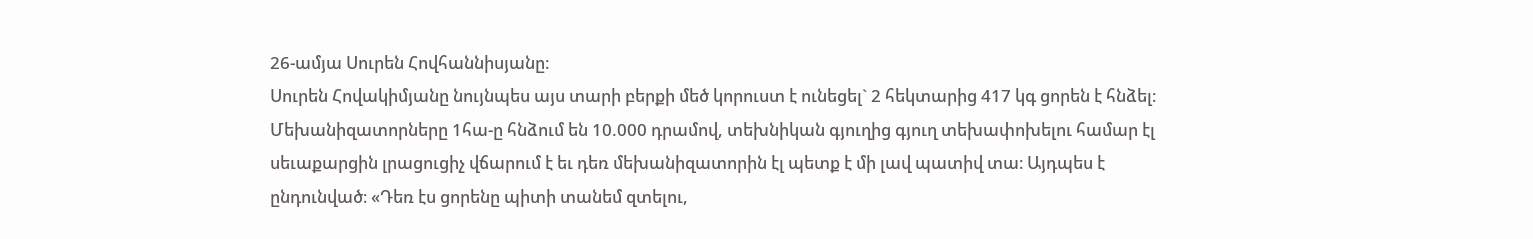26-ամյա Սուրեն Հովհաննիսյանը։
Սուրեն Հովակիմյանը նույնպես այս տարի բերքի մեծ կորուստ է ունեցել` 2 հեկտարից 417 կգ ցորեն է հնձել։ Մեխանիզատորները 1հա-ը հնձում են 10.000 դրամով, տեխնիկան գյուղից գյուղ տեխափոխելու համար էլ սեւաքարցին լրացուցիչ վճարում է եւ դեռ մեխանիզատորին էլ պետք է մի լավ պատիվ տա։ Այդպես է ընդունված։ «Դեռ էս ցորենը պիտի տանեմ զտելու,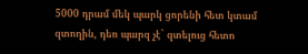5000 դրամ մեկ պարկ ցորենի հետ կտամ զտողին, դեռ պարզ չէ` զտելուց հետո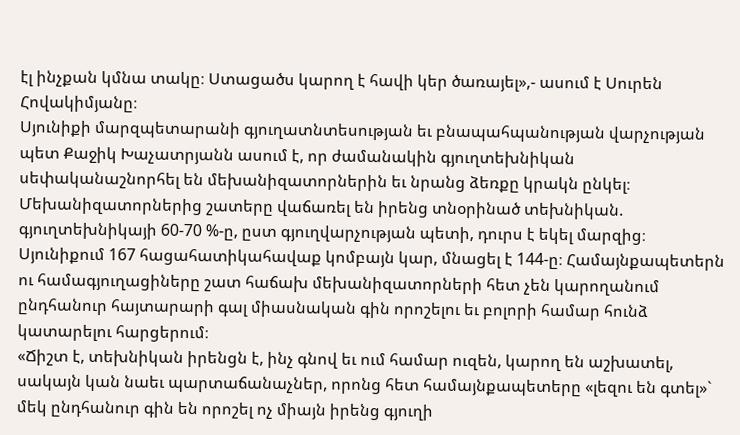էլ ինչքան կմնա տակը։ Ստացածս կարող է հավի կեր ծառայել»,- ասում է Սուրեն Հովակիմյանը։
Սյունիքի մարզպետարանի գյուղատնտեսության եւ բնապահպանության վարչության պետ Քաջիկ Խաչատրյանն ասում է, որ ժամանակին գյուղտեխնիկան սեփականաշնորհել են մեխանիզատորներին եւ նրանց ձեռքը կրակն ընկել։ Մեխանիզատորներից շատերը վաճառել են իրենց տնօրինած տեխնիկան. գյուղտեխնիկայի 60-70 %-ը, ըստ գյուղվարչության պետի, դուրս է եկել մարզից։ Սյունիքում 167 հացահատիկահավաք կոմբայն կար, մնացել է 144-ը։ Համայնքապետերն ու համագյուղացիները շատ հաճախ մեխանիզատորների հետ չեն կարողանում ընդհանուր հայտարարի գալ միասնական գին որոշելու եւ բոլորի համար հունձ կատարելու հարցերում։
«Ճիշտ է, տեխնիկան իրենցն է, ինչ գնով եւ ում համար ուզեն, կարող են աշխատել, սակայն կան նաեւ պարտաճանաչներ, որոնց հետ համայնքապետերը «լեզու են գտել»` մեկ ընդհանուր գին են որոշել ոչ միայն իրենց գյուղի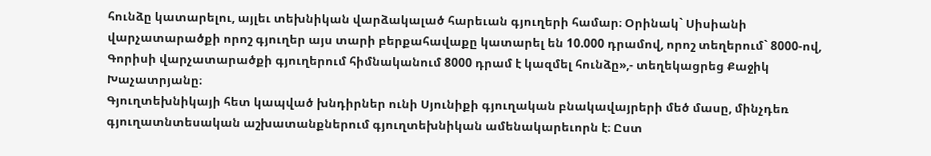հունձը կատարելու, այլեւ տեխնիկան վարձակալած հարեւան գյուղերի համար։ Օրինակ` Սիսիանի վարչատարածքի որոշ գյուղեր այս տարի բերքահավաքը կատարել են 10.000 դրամով, որոշ տեղերում` 8000-ով, Գորիսի վարչատարածքի գյուղերում հիմնականում 8000 դրամ է կազմել հունձը»,- տեղեկացրեց Քաջիկ Խաչատրյանը։
Գյուղտեխնիկայի հետ կապված խնդիրներ ունի Սյունիքի գյուղական բնակավայրերի մեծ մասը, մինչդեռ գյուղատնտեսական աշխատանքներում գյուղտեխնիկան ամենակարեւորն է։ Ըստ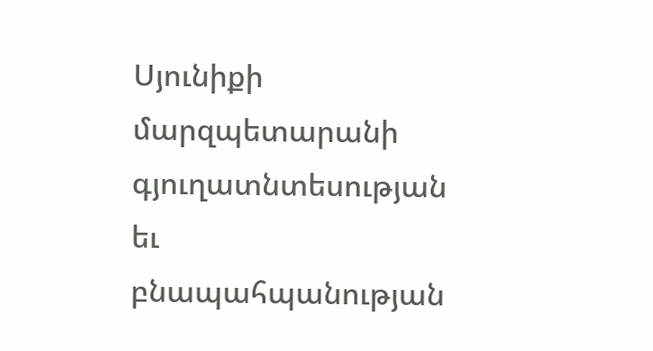Սյունիքի մարզպետարանի գյուղատնտեսության եւ բնապահպանության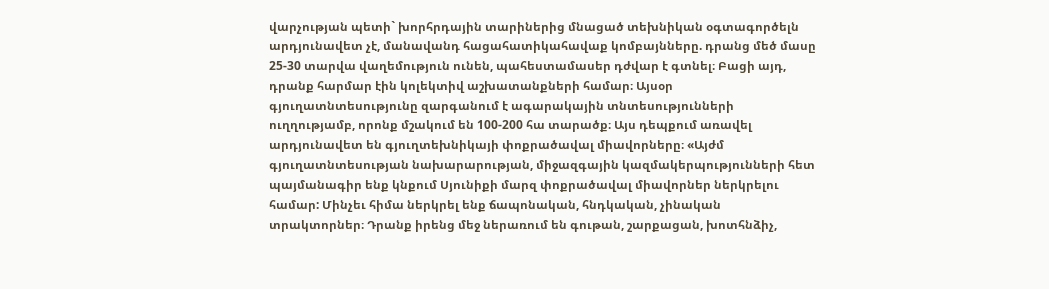վարչության պետի` խորհրդային տարիներից մնացած տեխնիկան օգտագործելն արդյունավետ չէ, մանավանդ հացահատիկահավաք կոմբայնները. դրանց մեծ մասը 25-30 տարվա վաղեմություն ունեն, պահեստամասեր դժվար է գտնել։ Բացի այդ, դրանք հարմար էին կոլեկտիվ աշխատանքների համար։ Այսօր գյուղատնտեսությունը զարգանում է ագարակային տնտեսությունների ուղղությամբ, որոնք մշակում են 100-200 հա տարածք։ Այս դեպքում առավել արդյունավետ են գյուղտեխնիկայի փոքրածավալ միավորները։ «Այժմ գյուղատնտեսության նախարարության, միջազգային կազմակերպությունների հետ պայմանագիր ենք կնքում Սյունիքի մարզ փոքրածավալ միավորներ ներկրելու համար: Մինչեւ հիմա ներկրել ենք ճապոնական, հնդկական, չինական տրակտորներ։ Դրանք իրենց մեջ ներառում են գութան, շարքացան, խոտհնձիչ,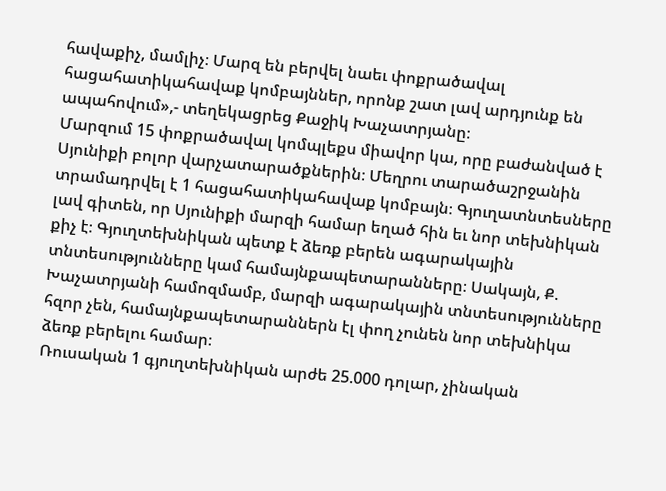հավաքիչ, մամլիչ։ Մարզ են բերվել նաեւ փոքրածավալ հացահատիկահավաք կոմբայններ, որոնք շատ լավ արդյունք են ապահովում»,- տեղեկացրեց Քաջիկ Խաչատրյանը։
Մարզում 15 փոքրածավալ կոմպլեքս միավոր կա, որը բաժանված է Սյունիքի բոլոր վարչատարածքներին։ Մեղրու տարածաշրջանին տրամադրվել է 1 հացահատիկահավաք կոմբայն։ Գյուղատնտեսները լավ գիտեն, որ Սյունիքի մարզի համար եղած հին եւ նոր տեխնիկան քիչ է։ Գյուղտեխնիկան պետք է ձեռք բերեն ագարակային տնտեսությունները կամ համայնքապետարանները։ Սակայն, Ք. Խաչատրյանի համոզմամբ, մարզի ագարակային տնտեսությունները հզոր չեն, համայնքապետարաններն էլ փող չունեն նոր տեխնիկա ձեռք բերելու համար։
Ռուսական 1 գյուղտեխնիկան արժե 25.000 դոլար, չինական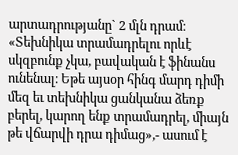արտադրությանը` 2 մլն դրամ։ «Տեխնիկա տրամադրելու որևէ սկզբունք չկա, բավական է ֆինանս ունենալ։ Եթե այսօր հինգ մարդ դիմի մեզ եւ տեխնիկա ցանկանա ձեռք բերել, կարող ենք տրամադրել, միայն թե վճարվի դրա դիմաց»,- ասում է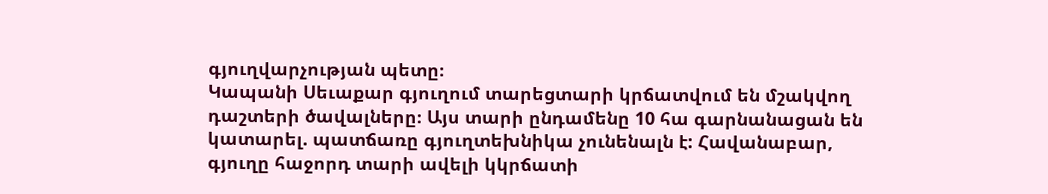գյուղվարչության պետը։
Կապանի Սեւաքար գյուղում տարեցտարի կրճատվում են մշակվող դաշտերի ծավալները։ Այս տարի ընդամենը 10 հա գարնանացան են կատարել. պատճառը գյուղտեխնիկա չունենալն է: Հավանաբար, գյուղը հաջորդ տարի ավելի կկրճատի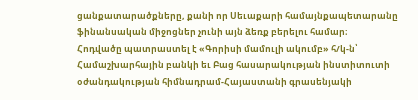ցանքատարածքները, քանի որ Սեւաքարի համայնքապետարանը ֆինանսական միջոցներ չունի այն ձեռք բերելու համար։
Հոդվածը պատրաստել է «Գորիսի մամուլի ակումբ» հ/կ-ն՝ Համաշխարհային բանկի եւ Բաց հասարակության ինստիտուտի օժանդակության հիմնադրամ-Հայաստանի գրասենյակի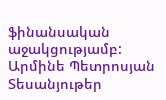ֆինանսական աջակցությամբ:
Արմինե Պետրոսյան
Տեսանյութեր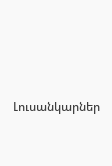Լուսանկարներ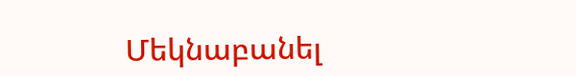Մեկնաբանել